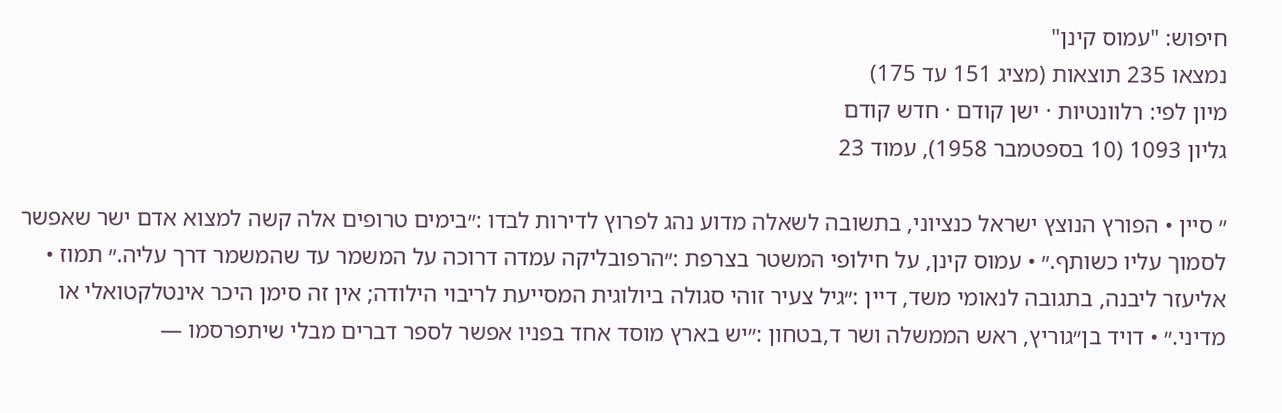חיפוש: "עמוס קינן"
נמצאו 235 תוצאות (מציג 151 עד 175)
מיון לפי: רלוונטיות · ישן קודם · חדש קודם
גליון 1093 (10 בספטמבר 1958), עמוד 23

״ סיין • הפורץ הנוצץ ישראל כנציוני, בתשובה לשאלה מדוע נהג לפרוץ לדירות לבדו :״בימים טרופים אלה קשה למצוא אדם ישר שאפשר לסמוך עליו כשותף.״ • עמוס קינן, על חילופי המשטר בצרפת :״הרפובליקה עמדה דרוכה על המשמר עד שהמשמר דרך עליה.״ תמוז • אליעזר ליבנה, בתגובה לנאומי משד, דיין :״גיל צעיר זוהי סגולה ביולוגית המסייעת לריבוי הילודה; אין זה סימן היכר אינטלקטואלי או מדיני.״ • דויד בן״גוריץ, ראש הממשלה ושר ד,בטחון :״יש בארץ מוסד אחד בפניו אפשר לספר דברים מבלי שיתפרסמו —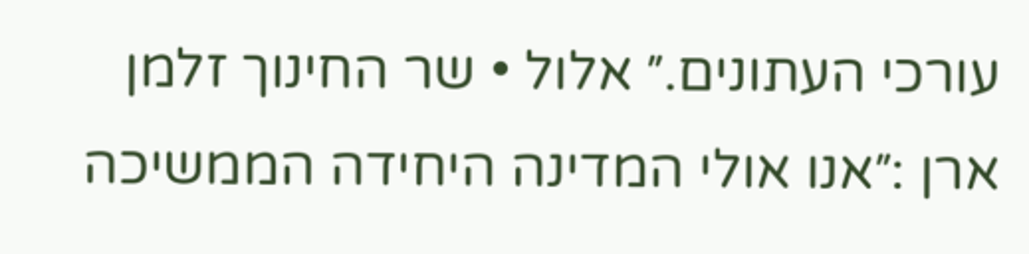עורכי העתונים.״ אלול • שר החינוך זלמן ארן :״אנו אולי המדינה היחידה הממשיכה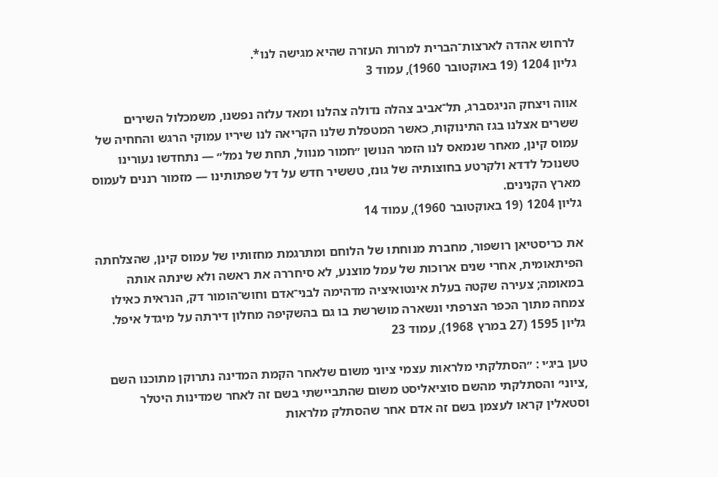לרחוש אהדה לארצות־הברית למרות העזרה שהיא מגישה לנו*.
גליון 1204 (19 באוקטובר 1960), עמוד 3

אווה ויצחק הניגסברג, תל־אביב צהלה נדולה צהלנו ומאד עלזה נפשנו, משמכלול השירים ששרים אצלנו בגז התינוקות, כאשר המטפלת שלנו הקריאה לנו שיריו עמוקי הרגש והחחיה של עמוס קינן, מאחר שנמאס לנו הזמר הנושן ״חמור מנוול, תחת של נמל״ — נתחדשו נעורינו טשנוכל לדדא ולקרטע בחוצותיה של גונז, טששיר חדש על דל שפתותינו — מזמור רננים לעמוס מארץ הקנינים.
גליון 1204 (19 באוקטובר 1960), עמוד 14

את כריסטיאן רושפור, מחברת מנוחתו של הלוחם ומתרגמת מחזותיו של עמוס קינן, שהצלחתה הפיתאומית, אחרי שנים ארוכות של עמל מוצנע, לא סיחררה את ראשה ולא שינתה אותה במאומה; צעירה שקטה בעלת אינטואיציה מדהימה לבני־אדם וחוש־הומור דק, הנראית כאילו צמחה מתוך הכפר הצרפתי ונשארה מושרשת בו גם בהשקיפה מחלון דירתה על מיגדל איפל.
גליון 1595 (27 במרץ 1968), עמוד 23

טען ביג׳י : ״הסתלקתי מלראות עצמי ציוני משום שלאחר הקמת המדינה נתרוקן מתוכנו השם ,ציוני׳ והסתלקתי מהשם סוציאליסט משום שהתביישתי בשם זה לאחר שמדינות היטלר וסטאלין קראו לעצמן בשם זה אדם אחר שהסתלק מלראות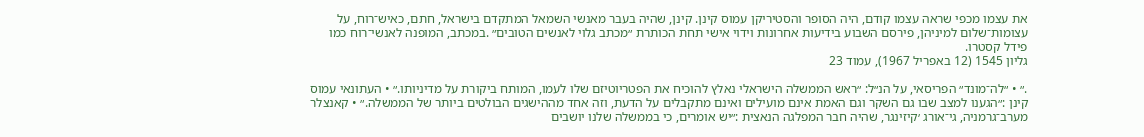את עצמו מכפי שראה עצמו קודם, היה הסופר והסטיריקן עמוס קינן. קינן, שהיה בעבר מאנשי השמאל המתקדם בישראל, חתם, כאיש־רוח, על עצומות־שלום למיניהן, פירסם השבוע בידיעות אחרונות וידוי אישי תחת הכותרת ״מכתב גלוי לאנשים הטובים״ .במכתב, המופנה לאנשי־רוח כמו פידל קסטרו.
גליון 1545 (12 באפריל 1967), עמוד 23

.״ • ״לה־מונד״ הפריסאי, על הנ״ל: ״ראש הממשלה הישראלי נאלץ להוכיח את הפטריוטיזם שלו לעמו, המותח ביקורת על מדיניותו.״ • העתונאי עמוס קינן :״הגענו למצב שבו גם השקר וגם האמת אינם מועילים ואינם מתקבלים על הדעת, וזה אחד מההישגים הבולטים ביותר של הממשלה.״ • קאנצלר מערב־גרמניה, גי־אורג ׳קיזינגר, שהיה חבר המפלגה הנאצית :״יש אומרים, כי בממשלה שלנו יושבים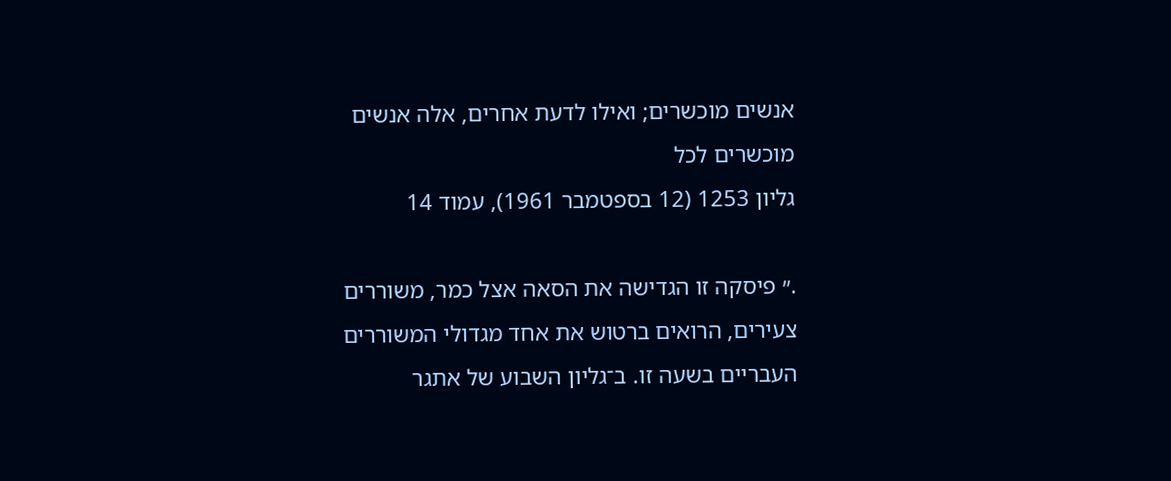אנשים מוכשרים; ואילו לדעת אחרים, אלה אנשים מוכשרים לכל
גליון 1253 (12 בספטמבר 1961), עמוד 14

.״ פיסקה זו הגדישה את הסאה אצל כמר, משוררים צעירים, הרואים ברטוש את אחד מגדולי המשוררים העבריים בשעה זו. ב־גליון השבוע של אתגר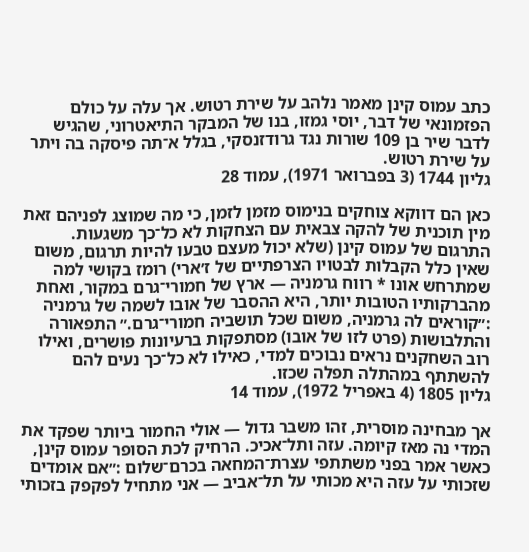כתב עמוס קינן מאמר נלהב על שירת רטוש. אך עלה על כולם הפזמונאי של דבר, יוסי גמזו, בנו של המבקר התיאטרוני, שהגיש לדבר שיר בן 109 שורות נגד גרודזנסקי, בגלל א־תה פיסקה בה ויתר על שירת רטוש.
גליון 1744 (3 בפברואר 1971), עמוד 28

כאן הם דווקא צוחקים בנימוס מזמן לזמן, כי מה שמוצג לפניהם זאת מין תוכנית של להקה צבאית עם הצחקות לא כל־כך משגעות. התרגום של עמוס קינן (שלא יכול מעצם טבעו להיות תרגום, משום שאין כלל הקבלות לבטויו הצרפתיים של ז׳ארי) רומז בקושי למה שמתרחש אונו * רווח גרמניה — ארץ של חמורי־גרם במקור, ואחת מהברקותיו הטובות יותר, היא ההסבר של אובו לשמה של גרמניה :״קוראים לה גרמניה, משום שכל תושביה חמורי־גרם.״ התפאורה והתלבושות (פרט לזו של אובו) מסתפקות ברעיונות פושרים, ואילו רוב השחקנים נראים נבוכים למדי, כאילו לא כל־כך נעים להם להשתתף במהתלה תפלה שכזו.
גליון 1805 (4 באפריל 1972), עמוד 14

אך מבחינה מוסרית, זהו משבר גדול — אולי החמור ביותר שפקד את המדי נה מאז קיומה. עזה ותל־אכיכ. הרחיק לכת הסופר עמוס קינן, כאשר אמר בפני משתתפי עצרת־המחאה בכרם־שלום :״אם אומדים שזכותי על עזה היא מכותי על תל־אביב — אני מתחיל לפקפק בזכותי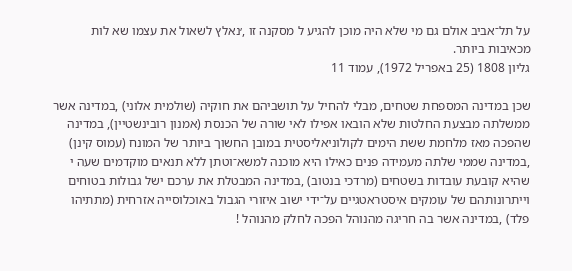על תל־אביב אולם גם מי שלא היה מוכן להגיע ל מסקנה זו ,׳נאלץ לשאול את עצמו שא לות מכאיבות ביותר.
גליון 1808 (25 באפריל 1972), עמוד 11

שכן במדינה המספחת שטחים, מבלי להחיל על תושביהם את חוקיה (שולמית אלוני) ,במדינה אשר ממשלתה מבצעת החלטות שלא הובאו אפילו לאי שורה של הכנסת (אמנון רובינשטיין), במדינה שהפכה מאז מלחמת ששת הימים לקולוניאליסטית במובן החשוך ביותר של המונח (עמוס קינן) ,במדינה שממי שלתה מעמידה פנים כאילו היא מוכנה למשא־וטתן ללא תנאים מוקדמים שעה י שהיא קובעת עובדות בשטחים (מרדכי בנטוב) ,במדינה המבטלת את ערכם ישל גבולות בטוחים וייתרונותהם של עומקים איסטראטגיים על־ידי ישוב איזורי הגבול באוכלוסייה אזרחית (מתתיהו פלד) ,במדינה אשר בה חריגה מהנוהל הפכה לחלק מהנוהל !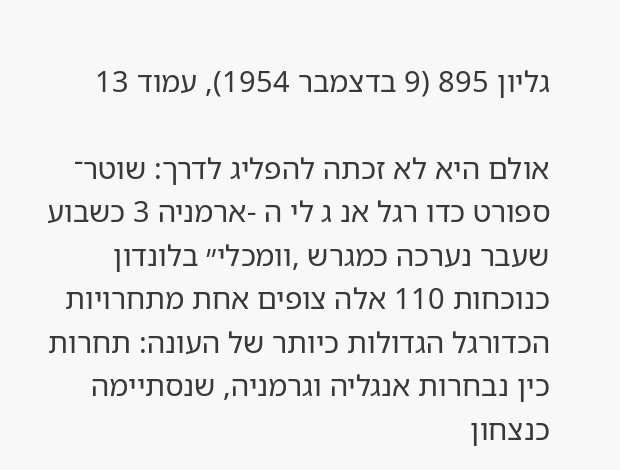גליון 895 (9 בדצמבר 1954), עמוד 13

אולם היא לא זכתה להפליג לדרך: שוטר־ ספורט כדו רגל אנ ג לי ה -ארמניה 3 כשבוע שעבר נערכה כמגרש ,וומכלי״ בלונדון כנוכחות 110 אלה צופים אחת מתחרויות הכדורגל הגדולות כיותר של העונה: תחרות כין נבחרות אנגליה וגרמניה, שנסתיימה כנצחון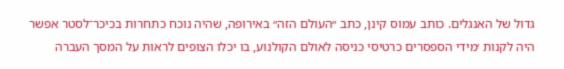גדול של האנגלים. כותב עמוס קינן, כתב ״העולם הזה״ באירופה, שהיה נוכח כתחרות בכיכר־לסטר אפשר היה לקנות ׳מידי הספסרים כרטיסי כניסה לאולם הקולנוע, בו יכלו הצופים לראות על המסך העברה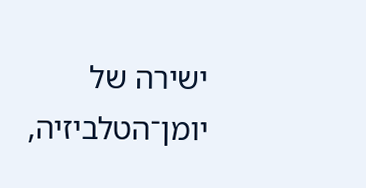ישירה של יומן־הטלביזיה,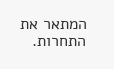המתאר את התחרות.